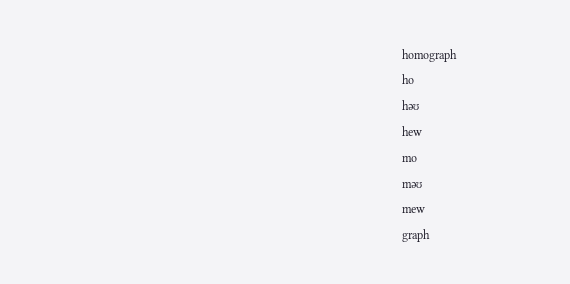homograph
ho
həʊ
hew
mo
məʊ
mew
graph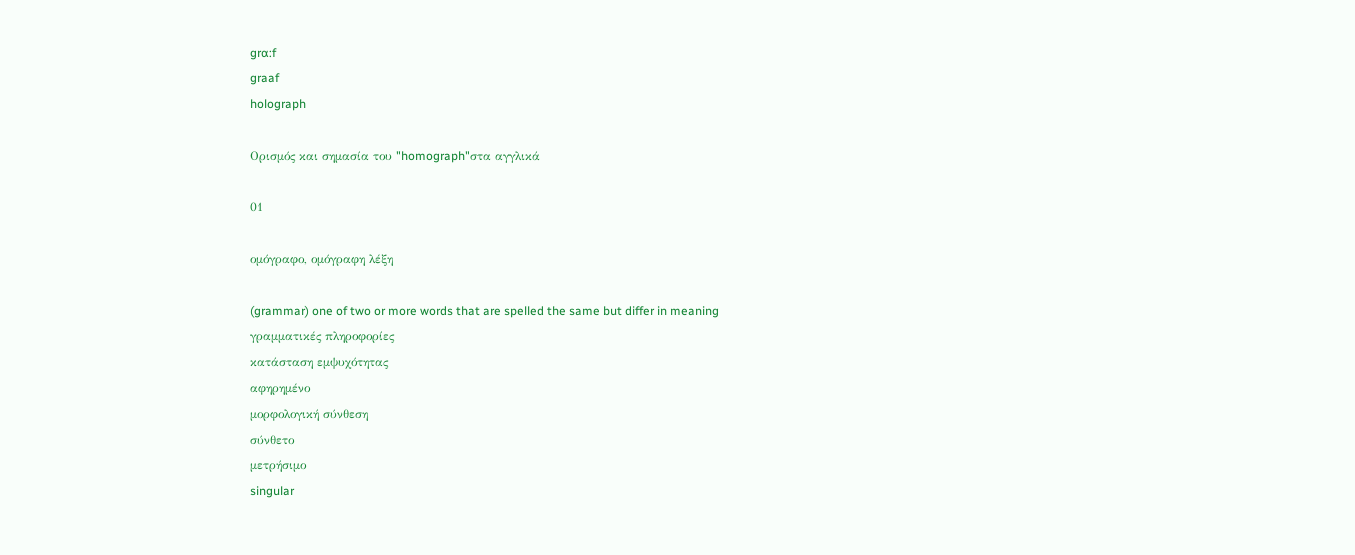grɑ:f
graaf
holograph

Ορισμός και σημασία του "homograph"στα αγγλικά

01

ομόγραφο, ομόγραφη λέξη

(grammar) one of two or more words that are spelled the same but differ in meaning
γραμματικές πληροφορίες
κατάσταση εμψυχότητας
αφηρημένο
μορφολογική σύνθεση
σύνθετο
μετρήσιμο
singular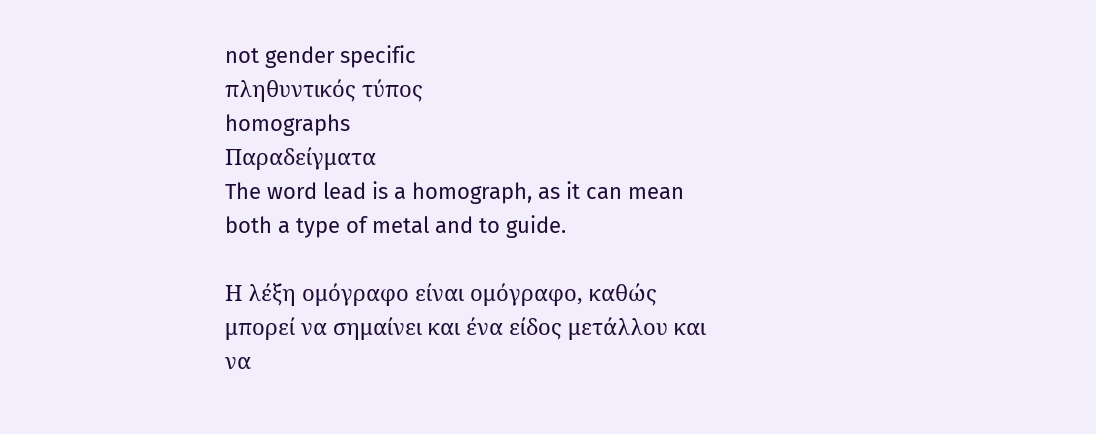not gender specific
πληθυντικός τύπος
homographs
Παραδείγματα
The word lead is a homograph, as it can mean both a type of metal and to guide.

Η λέξη ομόγραφο είναι ομόγραφο, καθώς μπορεί να σημαίνει και ένα είδος μετάλλου και να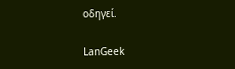οδηγεί.

LanGeek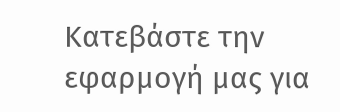Κατεβάστε την εφαρμογή μας για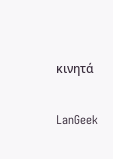κινητά

LanGeek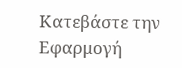Κατεβάστε την Εφαρμογή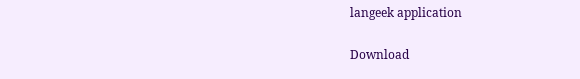langeek application

Download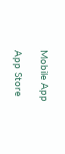Mobile App

App Store